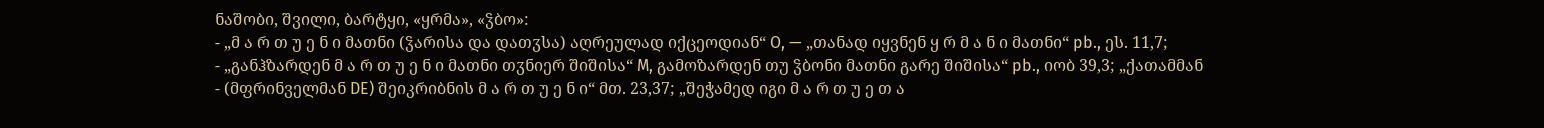ნაშობი, შვილი, ბარტყი, «ყრმა», «ჴბო»:
- „მ ა რ თ უ ე ნ ი მათნი (ჴარისა და დათჳსა) აღრეულად იქცეოდიან“ O, — „თანად იყვნენ ყ რ მ ა ნ ი მათნი“ pb., ეს. 11,7;
- „განჰზარდენ მ ა რ თ უ ე ნ ი მათნი თჳნიერ შიშისა“ M, გამოზარდენ თუ ჴბონი მათნი გარე შიშისა“ pb., იობ 39,3; „ქათამმან
- (მფრინველმან DE) შეიკრიბნის მ ა რ თ უ ე ნ ი“ მთ. 23,37; „შეჭამედ იგი მ ა რ თ უ ე თ ა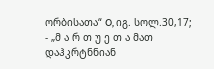ორბისათა“ O, იგ. სოლ.30,17;
- „მ ა რ თ უ ე თ ა მათ დაჰკრტნნიან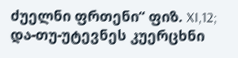ძუელნი ფრთენი“ ფიზ. XI,12; და-თუ-უტევნეს კუერცხნი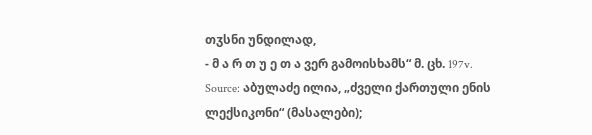თჳსნი უნდილად,
- მ ა რ თ უ ე თ ა ვერ გამოისხამს“ მ. ცხ. 197v.
Source: აბულაძე ილია, „ძველი ქართული ენის ლექსიკონი“ (მასალები);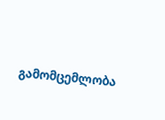გამომცემლობა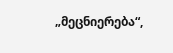„მეცნიერება“,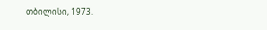თბილისი, 1973.